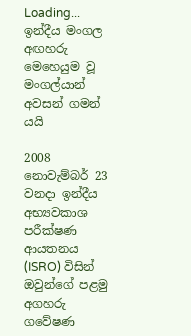Loading...
ඉන්දීය මංගල අඟහරු මෙහෙයුම වූ මංගල්යාන් අවසන් ගමන් යයි

2008 නොවැම්බර් 23 වනදා ඉන්දීය අභ්‍යවකාශ පරීක්ෂණ ආයතනය (ISRO) විසින් ඔවුන්ගේ පළමු අගහරු ගවේෂණ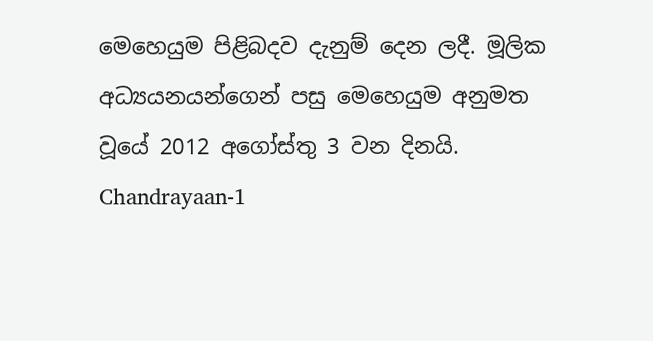මෙහෙයුම පිළිබදව දැනුම් දෙන ලදී. මූලික අධ්‍යයනයන්ගෙන් පසු මෙහෙයුම අනුමත වූයේ 2012 අගෝස්තු 3 වන දිනයි. Chandrayaan-1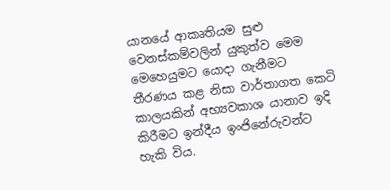යානයේ ආකෘතියම සුළු වෙනස්කම්වලින් යුකුත්ව මෙම මෙහෙයුමට යොදා ගැනීමට තීරණය කළ නිසා වාර්තාගත කෙටි කාලයකින් අභ්‍යවකාශ යානාව ඉදි කිරීමට ඉන්දීය ඉංජිනේරුවන්ට හැකි විය.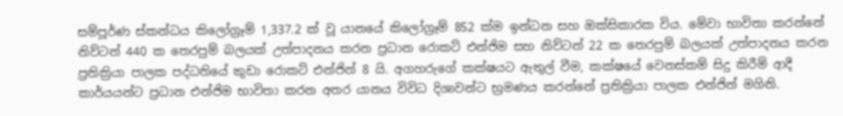සම්පූර්ණ ස්කන්ධය කිලෝග්‍රෑම් 1,337.2 ක් වූ යානයේ කිලෝග්‍රෑම් 852 ක්ම ඉන්ධන සහ ඔක්සිකාරක විය. මේවා භාවිතා කරන්නේ නිව්ටන් 440 ක තෙරපුම් බලයක් උත්පාදනය කරන ප්‍රධාන රොකට් එන්ජිම සහ නිව්ටන් 22 ක තෙරපුම් බලයක් උත්පාදනය කරන ප්‍රතික්‍රියා පාලක පද්ධතියේ කුඩා රොකට් එන්ජින් 8 යි. අගහරුගේ කක්ෂයට ඇතුල් වීම, කක්ෂයේ වෙනස්කම් සිදු කිරීම් ආදී කාර්යයන්ට ප්‍රධාන එන්ජිම භාවිතා කරන අතර යානය විවිධ දිශාවන්ට භ්‍රමණය කරන්නේ ප්‍රතික්‍රියා පාලක එන්ජින් මගිනි.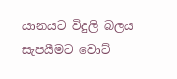යානයට විදුලි බලය සැපයීමට වොට්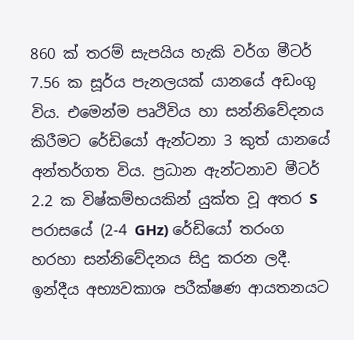860 ක් තරම් සැපයිය හැකි වර්ග මීටර් 7.56 ක සූර්ය පැනලයක් යානයේ අඩංගු විය. එමෙන්ම පෘථිවිය හා සන්නිවේදනය කිරීමට රේඩියෝ ඇන්ටනා 3 කුත් යානයේ අන්තර්ගත විය. ප්‍රධාන ඇන්ටනාව මීටර් 2.2 ක විෂ්කම්භයකින් යුක්ත වූ අතර S පරාසයේ (2-4 GHz) රේඩියෝ තරංග හරහා සන්නිවේදනය සිදු කරන ලදී. ඉන්දීය අභ්‍යවකාශ පරීක්ෂණ ආයතනයට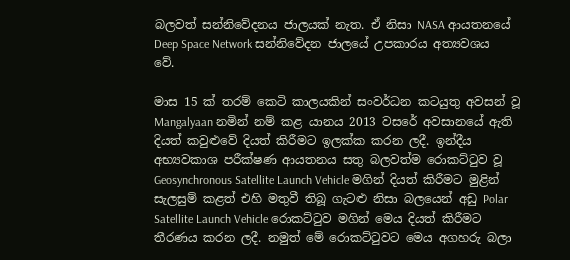බලවත් සන්නිවේදනය ජාලයක් නැත. ඒ නිසා NASA ආයතනයේ Deep Space Network සන්නිවේදන ජාලයේ උපකාරය අත්‍යවශය වේ.

මාස 15 ක් තරම් කෙටි කාලයකින් සංවර්ධන කටයුතු අවසන් වූ Mangalyaan නමින් නම් කළ යානය 2013 වසරේ අවසානයේ ඇති දියත් කවුළුවේ දියත් කිරීමට ඉලක්ක කරන ලදී. ඉන්දීය අභ්‍යවකාශ පරීක්ෂණ ආයතනය සතු බලවත්ම රොකට්ටුව වූ Geosynchronous Satellite Launch Vehicle මගින් දියත් කිරීමට මුළින් සැලසුම් කළත් එහි මතුවී තිබූ ගැටළු නිසා බලයෙන් අඩු Polar Satellite Launch Vehicle රොකට්ටුව මගින් මෙය දියත් කිරීමට තීරණය කරන ලදී. නමුත් මේ රොකට්ටුවට මෙය අගහරු බලා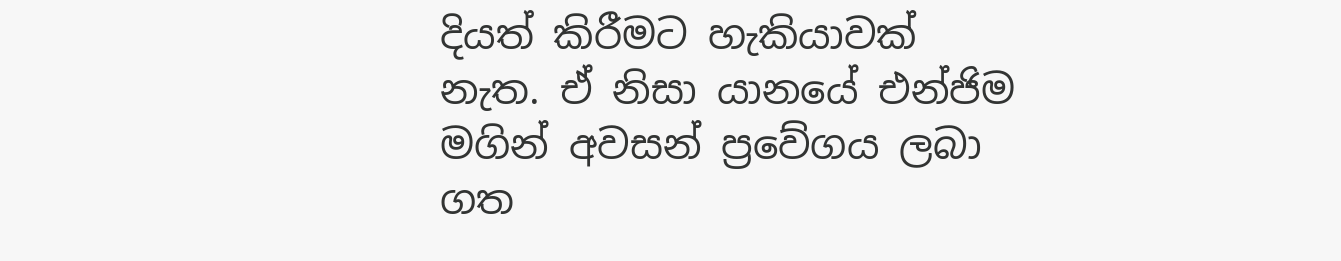දියත් කිරීමට හැකියාවක් නැත. ඒ නිසා යානයේ එන්ජිම මගින් අවසන් ප්‍රවේගය ලබා ගත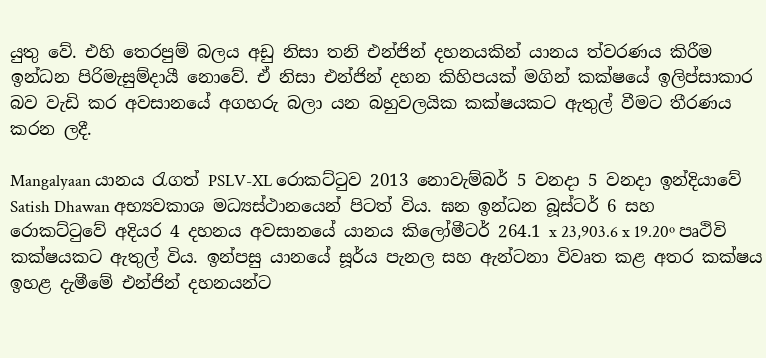යුතු වේ. එහි තෙරපුම් බලය අඩු නිසා තනි එන්ජින් දහනයකින් යානය ත්වරණය කිරීම ඉන්ධන පිරිමැසුම්දායී නොවේ. ඒ නිසා එන්ජින් දහන කිහිපයක් මගින් කක්ෂයේ ඉලිප්සාකාර බව වැඩි කර අවසානයේ අගහරු බලා යන බහුවලයික කක්ෂයකට ඇතුල් වීමට තීරණය කරන ලදී.

Mangalyaan යානය රැගත් PSLV-XL රොකට්ටුව 2013 නොවැම්බර් 5 වනදා 5 වනදා ඉන්දියාවේ Satish Dhawan අභ්‍යවකාශ මධ්‍යස්ථානයෙන් පිටත් විය. ඝන ඉන්ධන බූස්ටර් 6 සහ රොකට්ටුවේ අදියර 4 දහනය අවසානයේ යානය කිලෝමීටර් 264.1 x 23,903.6 x 19.20º පෘථිවි කක්ෂයකට ඇතුල් විය. ඉන්පසු යානයේ සූර්ය පැනල සහ ඇන්ටනා විවෘත කළ අතර කක්ෂය ඉහළ දැමීමේ එන්ජින් දහනයන්ට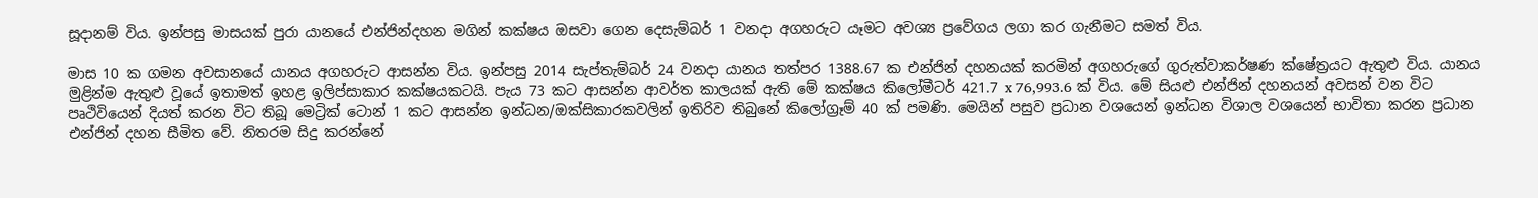සූදානම් විය. ඉන්පසු මාසයක් පුරා යානයේ එන්ජින්දහන මගින් කක්ෂය ඔසවා ගෙන දෙසැම්බර් 1 වනදා අගහරුට යෑමට අවශ්‍ය ප්‍රවේගය ලගා කර ගැනීමට සමත් විය.

මාස 10 ක ගමන අවසානයේ යානය අගහරුට ආසන්න විය. ඉන්පසු 2014 සැප්තැම්බර් 24 වනදා යානය තත්පර 1388.67 ක එන්ජින් දහනයක් කරමින් අගහරුගේ ගුරුත්වාකර්ෂණ ක්ෂේත්‍රයට ඇතුළු විය. යානය මුළින්ම ඇතුළු වූයේ ඉතාමත් ඉහළ ඉලිප්සාකාර කක්ෂයකටයි. පැය 73 කට ආසන්න ආවර්ත කාලයක් ඇති මේ කක්ෂය කිලෝමීටර් 421.7 x 76,993.6 ක් විය. මේ සියළු එන්ජින් දහනයන් අවසන් වන විට පෘථිවියෙන් දියත් කරන විට තිබූ මෙට්‍රික් ටොන් 1 කට ආසන්න ඉන්ධන/ඔක්සිකාරකවලින් ඉතිරිව තිබුනේ කිලෝග්‍රෑම් 40 ක් පමණි. මෙයින් පසුව ප්‍රධාන වශයෙන් ඉන්ධන විශාල වශයෙන් භාවිතා කරන ප්‍රධාන එන්ජින් දහන සීමිත වේ. නිතරම සිදු කරන්නේ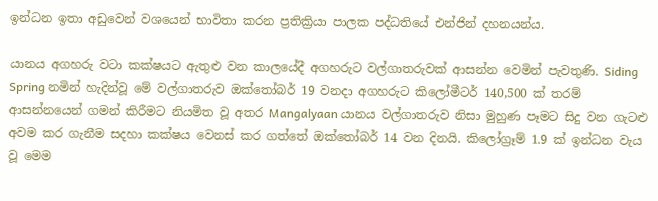ඉන්ධන ඉතා අඩුවෙන් වශයෙන් භාවිතා කරන ප්‍රතික්‍රියා පාලක පද්ධතියේ එන්ජින් දහනයන්ය.

යානය අගහරු වටා කක්ෂයට ඇතුළු වන කාලයේදී අගහරුට වල්ගාතරුවක් ආසන්න වෙමින් පැවතුණි. Siding Spring නමින් හැදින්වූ මේ වල්ගාතරුව ඔක්තෝබර් 19 වනදා අගහරුට කිලෝමීටර් 140,500 ක් තරම් ආසන්නයෙන් ගමන් කිරීමට නියමිත වූ අතර Mangalyaan යානය වල්ගාතරුව නිසා මුහුණ පෑමට සිදු වන ගැටළු අවම කර ගැනීම සදහා කක්ෂය වෙනස් කර ගත්තේ ඔක්තෝබර් 14 වන දිනයි. කිලෝග්‍රෑම් 1.9 ක් ඉන්ධන වැය වූ මෙම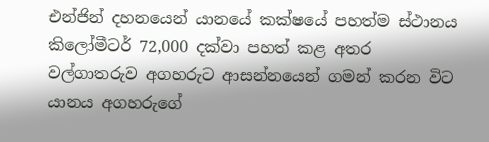එන්ජින් දහනයෙන් යානයේ කක්ෂයේ පහත්ම ස්ථානය කිලෝමීටර් 72,000 දක්වා පහත් කළ අතර වල්ගාතරුව අගහරුට ආසන්නයෙන් ගමන් කරන විට යානය අගහරුගේ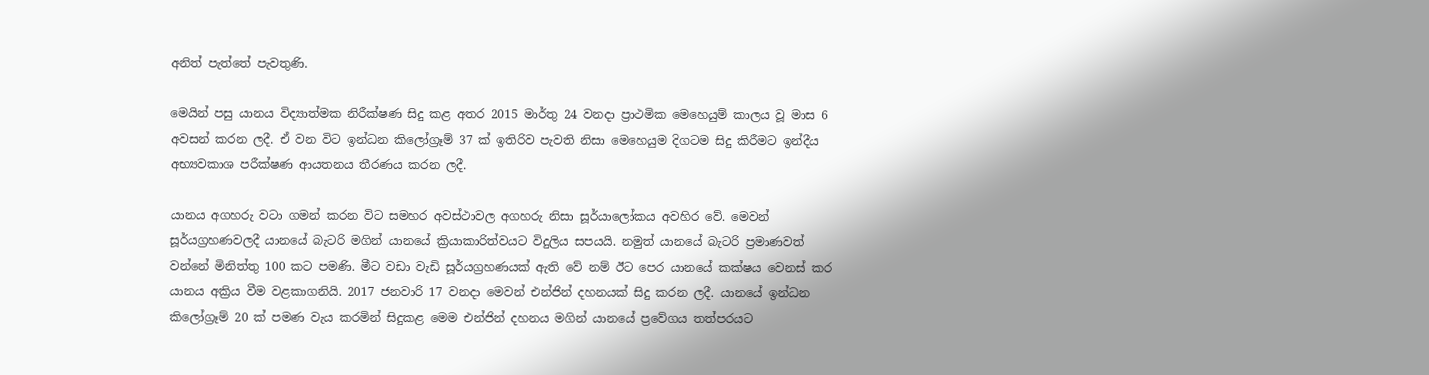අනිත් පැත්තේ පැවතුණි.

මෙයින් පසු යානය විද්‍යාත්මක නිරීක්ෂණ සිදු කළ අතර 2015 මාර්තු 24 වනදා ප්‍රාථමික මෙහෙයුම් කාලය වූ මාස 6 අවසන් කරන ලදී. ඒ වන විට ඉන්ධන කිලෝග්‍රෑම් 37 ක් ඉතිරිව පැවති නිසා මෙහෙයුම දිගටම සිදු කිරීමට ඉන්දීය අභ්‍යවකාශ පරීක්ෂණ ආයතනය තීරණය කරන ලදී.

යානය අගහරු වටා ගමන් කරන විට සමහර අවස්ථාවල අගහරු නිසා සූර්යාලෝකය අවහිර වේ. මෙවන් සූර්යග්‍රහණවලදී යානයේ බැටරි මගින් යානයේ ක්‍රියාකාරිත්වයට විදුලිය සපයයි. නමුත් යානයේ බැටරි ප්‍රමාණවත් වන්නේ මිනිත්තු 100 කට පමණි. මීට වඩා වැඩි සූර්යග්‍රහණයක් ඇති වේ නම් ඊට පෙර යානයේ කක්ෂය වෙනස් කර යානය අක්‍රිය වීම වළකාගනියි. 2017 ජනවාරි 17 වනදා මෙවන් එන්ජින් දහනයක් සිදු කරන ලදී. යානයේ ඉන්ධන කිලෝග්‍රෑම් 20 ක් පමණ වැය කරමින් සිදුකළ මෙම එන්ජින් දහනය මගින් යානයේ ප්‍රවේගය තත්පරයට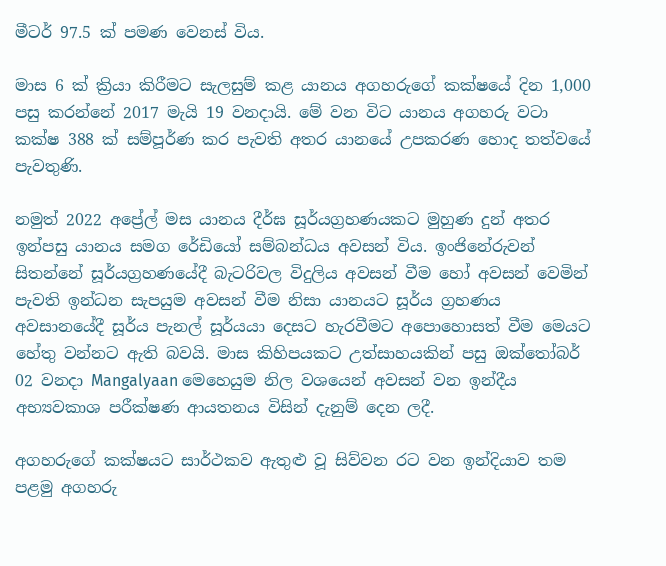මීටර් 97.5 ක් පමණ වෙනස් විය.

මාස 6 ක් ක්‍රියා කිරීමට සැලසුම් කළ යානය අගහරුගේ කක්ෂයේ දින 1,000 පසු කරන්නේ 2017 මැයි 19 වනදායි. මේ වන විට යානය අගහරු වටා කක්ෂ 388 ක් සම්පූර්ණ කර පැවති අතර යානයේ උපකරණ හොද තත්වයේ පැවතුණි.

නමුත් 2022 අප්‍රේල් මස යානය දීර්ඝ සූර්යග්‍රහණයකට මුහුණ දුන් අතර ඉන්පසු යානය සමග රේඩියෝ සම්බන්ධය අවසන් විය. ඉංජිනේරුවන් සිතන්නේ සූර්යග්‍රහණයේදී බැටරිවල විදුලිය අවසන් වීම හෝ අවසන් වෙමින් පැවති ඉන්ධන සැපයුම අවසන් වීම නිසා යානයට සූර්ය ග්‍රහණය අවසානයේදී සූර්ය පැනල් සූර්යයා දෙසට හැරවීමට අපොහොසත් වීම මෙයට හේතු වන්නට ඇති බවයි. මාස කිහිපයකට උත්සාහයකින් පසු ඔක්තෝබර් 02 වනදා Mangalyaan මෙහෙයුම නිල වශයෙන් අවසන් වන ඉන්දීය අභ්‍යවකාශ පරීක්ෂණ ආයතනය විසින් දැනුම් දෙන ලදී.

අගහරුගේ කක්ෂයට සාර්ථකව ඇතුළු වූ සිව්වන රට වන ඉන්දියාව තම පළමු අගහරු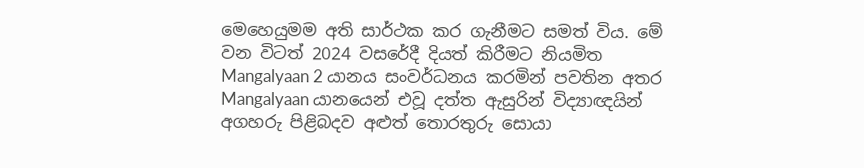මෙහෙයුමම අති සාර්ථක කර ගැනීමට සමත් විය. මේ වන විටත් 2024 වසරේදී දියත් කිරීමට නියමිත Mangalyaan 2 යානය සංවර්ධනය කරමින් පවතින අතර Mangalyaan යානයෙන් එවූ දත්ත ඇසුරින් විද්‍යාඥයින් අගහරු පිළිබදව අළුත් තොරතුරු සොයා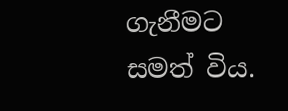ගැනීමට සමත් විය.